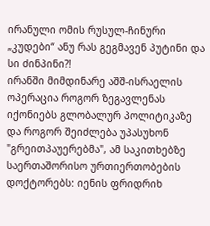ირანული ომის რუსულ-ჩინური „კუდები“ ანუ რას გეგმავენ პუტინი და სი ძინპინი?!
ირანში მიმდინარე აშშ-ისრაელის ოპერაცია როგორ ზეგავლენას იქონიებს გლობალურ პოლიტიკაზე და როგორ შეიძლება უპასუხონ "გრეითპაუერებმა", ამ საკითხებზე საერთაშორისო ურთიერთობების დოქტორებს: იენის ფრიდრიხ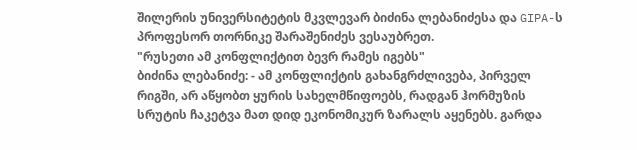შილერის უნივერსიტეტის მკვლევარ ბიძინა ლებანიძესა და GIPA-ს პროფესორ თორნიკე შარაშენიძეს ვესაუბრეთ.
"რუსეთი ამ კონფლიქტით ბევრ რამეს იგებს"
ბიძინა ლებანიძე: - ამ კონფლიქტის გახანგრძლივება, პირველ რიგში, არ აწყობთ ყურის სახელმწიფოებს, რადგან ჰორმუზის სრუტის ჩაკეტვა მათ დიდ ეკონომიკურ ზარალს აყენებს. გარდა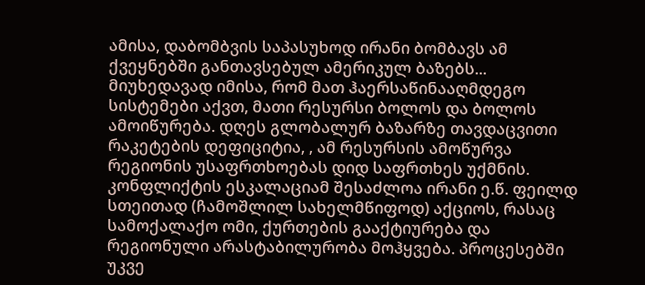ამისა, დაბომბვის საპასუხოდ ირანი ბომბავს ამ ქვეყნებში განთავსებულ ამერიკულ ბაზებს... მიუხედავად იმისა, რომ მათ ჰაერსაწინააღმდეგო სისტემები აქვთ, მათი რესურსი ბოლოს და ბოლოს ამოიწურება. დღეს გლობალურ ბაზარზე თავდაცვითი რაკეტების დეფიციტია, , ამ რესურსის ამოწურვა რეგიონის უსაფრთხოებას დიდ საფრთხეს უქმნის. კონფლიქტის ესკალაციამ შესაძლოა ირანი ე.წ. ფეილდ სთეითად (ჩამოშლილ სახელმწიფოდ) აქციოს, რასაც სამოქალაქო ომი, ქურთების გააქტიურება და რეგიონული არასტაბილურობა მოჰყვება. პროცესებში უკვე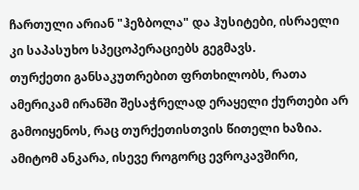ჩართული არიან "ჰეზბოლა" და ჰუსიტები, ისრაელი კი საპასუხო სპეცოპერაციებს გეგმავს.
თურქეთი განსაკუთრებით ფრთხილობს, რათა ამერიკამ ირანში შესაჭრელად ერაყელი ქურთები არ გამოიყენოს, რაც თურქეთისთვის წითელი ხაზია. ამიტომ ანკარა, ისევე როგორც ევროკავშირი,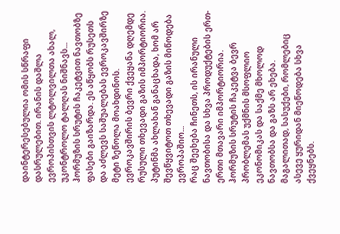დაინტერესებულია ომის სწრაფი დასრულებით. ირანის დაშლა ევროპისთვის ლტოლვილთა ახალ, უკონტროლო ტალღას ნიშნავს...
ჰორმუზის სრუტის ჩაკეტვით ნავთობზე ფასები გაიზარდა. ეს აწყობს რუსეთს და აძლევს საშუალებას ევროკავშირზე მეტი ზეწოლა მოახდინოს. ევროკავშირის ბევრი ქვეყანა დღემდე რუსული თხევადი გაზის იმპორტიორია. პუტინმა ახლახან განაცხადა, ხომ არ შევწყვიტოთ თხევადი გაზის მიწოდება ევროპაშიო...
რაც შეეხება ჩინეთს, ის ირანული ნავთობისა და სხვა პროდუქტების ერთ-ერთი მთავარი იმპორტიორია. ჰორმუზის სრუტის ჩაკეტვა ბევრ პრობლემას უქმნის მსოფლიო ეკონომიკას და საქმე მხოლოდ ნავთობსა და გაზს არ ეხება. მაგალითად, სასუქები, რომლებიც ასევე ყურიდან მიეწოდება სხვა ქვეყნებს.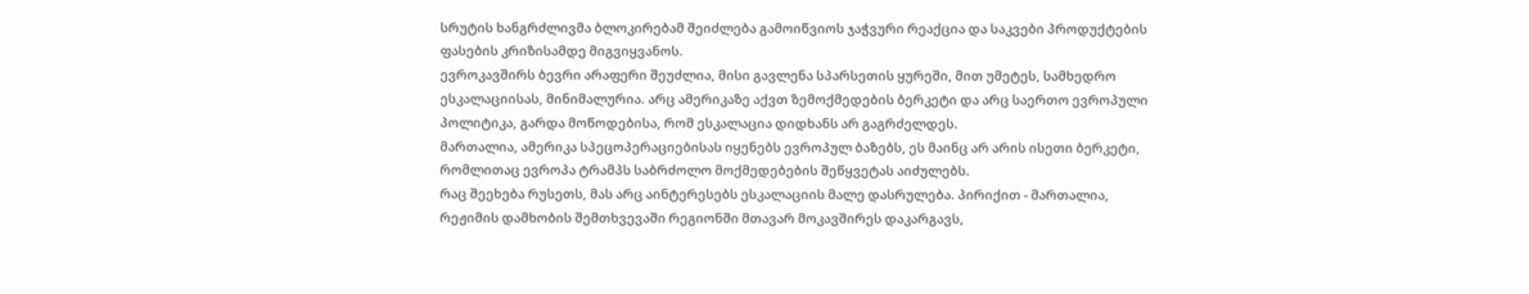სრუტის ხანგრძლივმა ბლოკირებამ შეიძლება გამოიწვიოს ჯაჭვური რეაქცია და საკვები პროდუქტების ფასების კრიზისამდე მიგვიყვანოს.
ევროკავშირს ბევრი არაფერი შეუძლია, მისი გავლენა სპარსეთის ყურეში, მით უმეტეს, სამხედრო ესკალაციისას, მინიმალურია. არც ამერიკაზე აქვთ ზემოქმედების ბერკეტი და არც საერთო ევროპული პოლიტიკა, გარდა მოწოდებისა, რომ ესკალაცია დიდხანს არ გაგრძელდეს.
მართალია, ამერიკა სპეცოპერაციებისას იყენებს ევროპულ ბაზებს, ეს მაინც არ არის ისეთი ბერკეტი, რომლითაც ევროპა ტრამპს საბრძოლო მოქმედებების შეწყვეტას აიძულებს.
რაც შეეხება რუსეთს, მას არც აინტერესებს ესკალაციის მალე დასრულება. პირიქით - მართალია, რეჟიმის დამხობის შემთხვევაში რეგიონში მთავარ მოკავშირეს დაკარგავს,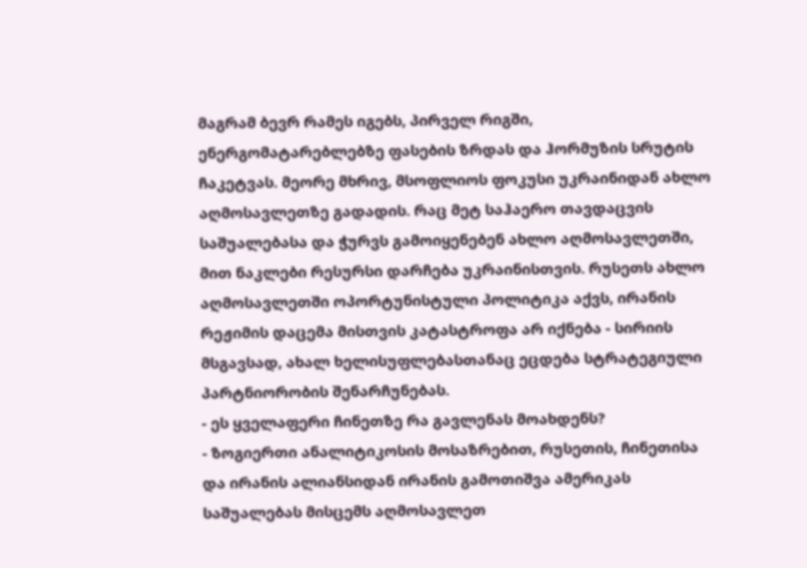მაგრამ ბევრ რამეს იგებს, პირველ რიგში, ენერგომატარებლებზე ფასების ზრდას და ჰორმუზის სრუტის ჩაკეტვას. მეორე მხრივ, მსოფლიოს ფოკუსი უკრაინიდან ახლო აღმოსავლეთზე გადადის. რაც მეტ საჰაერო თავდაცვის საშუალებასა და ჭურვს გამოიყენებენ ახლო აღმოსავლეთში, მით ნაკლები რესურსი დარჩება უკრაინისთვის. რუსეთს ახლო აღმოსავლეთში ოპორტუნისტული პოლიტიკა აქვს, ირანის რეჟიმის დაცემა მისთვის კატასტროფა არ იქნება - სირიის მსგავსად, ახალ ხელისუფლებასთანაც ეცდება სტრატეგიული პარტნიორობის შენარჩუნებას.
- ეს ყველაფერი ჩინეთზე რა გავლენას მოახდენს?
- ზოგიერთი ანალიტიკოსის მოსაზრებით, რუსეთის, ჩინეთისა და ირანის ალიანსიდან ირანის გამოთიშვა ამერიკას საშუალებას მისცემს აღმოსავლეთ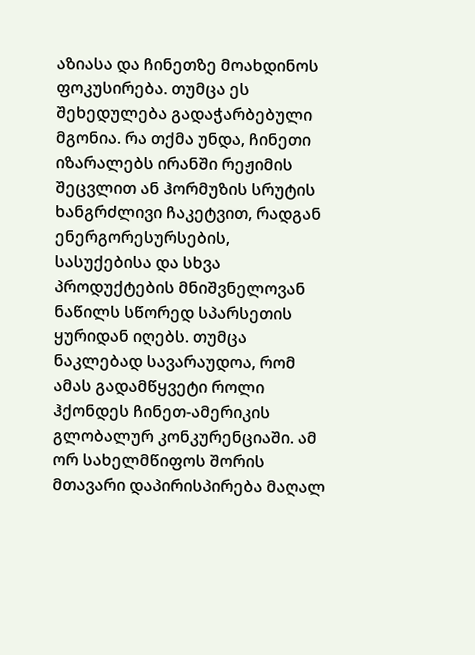აზიასა და ჩინეთზე მოახდინოს ფოკუსირება. თუმცა ეს შეხედულება გადაჭარბებული მგონია. რა თქმა უნდა, ჩინეთი იზარალებს ირანში რეჟიმის შეცვლით ან ჰორმუზის სრუტის ხანგრძლივი ჩაკეტვით, რადგან ენერგორესურსების, სასუქებისა და სხვა პროდუქტების მნიშვნელოვან ნაწილს სწორედ სპარსეთის ყურიდან იღებს. თუმცა ნაკლებად სავარაუდოა, რომ ამას გადამწყვეტი როლი ჰქონდეს ჩინეთ-ამერიკის გლობალურ კონკურენციაში. ამ ორ სახელმწიფოს შორის მთავარი დაპირისპირება მაღალ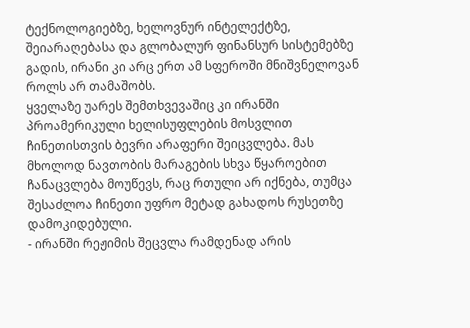ტექნოლოგიებზე, ხელოვნურ ინტელექტზე, შეიარაღებასა და გლობალურ ფინანსურ სისტემებზე გადის, ირანი კი არც ერთ ამ სფეროში მნიშვნელოვან როლს არ თამაშობს.
ყველაზე უარეს შემთხვევაშიც კი ირანში პროამერიკული ხელისუფლების მოსვლით ჩინეთისთვის ბევრი არაფერი შეიცვლება. მას მხოლოდ ნავთობის მარაგების სხვა წყაროებით ჩანაცვლება მოუწევს, რაც რთული არ იქნება, თუმცა შესაძლოა ჩინეთი უფრო მეტად გახადოს რუსეთზე დამოკიდებული.
- ირანში რეჟიმის შეცვლა რამდენად არის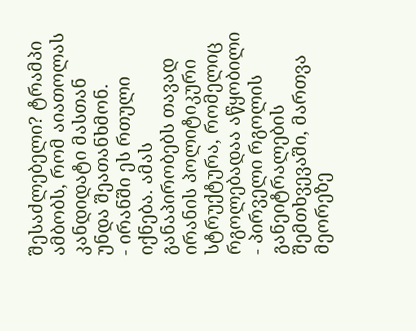შესაძლებელი? ტრამპი ამბობს, რომ აიათოლას კანდიდატი მასთან უნდა შეათანხმონ.
- ირანში ეს რთული იქნება. ამას განაპირობებს თავად ირანის პოლიტიკური სტრუქტურა, რომელიც რგოლებადაა აწყობილი - პირველი რგოლის განეიტრალების შემთხვევაში, მართვა მეორეზე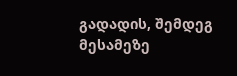გადადის, შემდეგ მესამეზე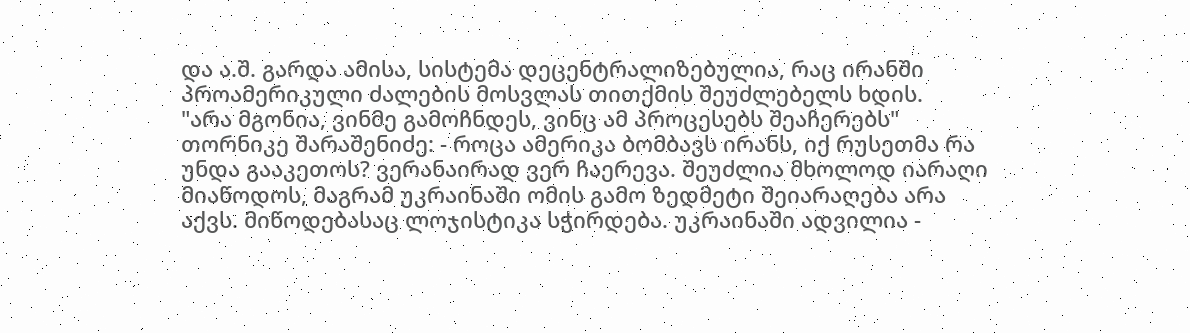და ა.შ. გარდა ამისა, სისტემა დეცენტრალიზებულია, რაც ირანში პროამერიკული ძალების მოსვლას თითქმის შეუძლებელს ხდის.
"არა მგონია, ვინმე გამოჩნდეს, ვინც ამ პროცესებს შეაჩერებს"
თორნიკე შარაშენიძე: - როცა ამერიკა ბომბავს ირანს, იქ რუსეთმა რა უნდა გააკეთოს? ვერანაირად ვერ ჩაერევა. შეუძლია მხოლოდ იარაღი მიაწოდოს, მაგრამ უკრაინაში ომის გამო ზედმეტი შეიარაღება არა აქვს. მიწოდებასაც ლოჯისტიკა სჭირდება. უკრაინაში ადვილია -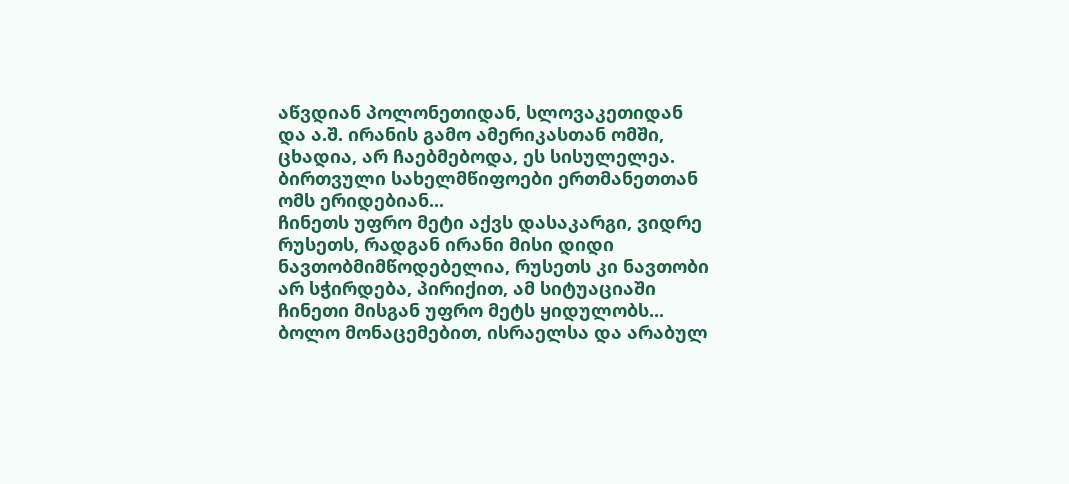აწვდიან პოლონეთიდან, სლოვაკეთიდან და ა.შ. ირანის გამო ამერიკასთან ომში, ცხადია, არ ჩაებმებოდა, ეს სისულელეა. ბირთვული სახელმწიფოები ერთმანეთთან ომს ერიდებიან...
ჩინეთს უფრო მეტი აქვს დასაკარგი, ვიდრე რუსეთს, რადგან ირანი მისი დიდი ნავთობმიმწოდებელია, რუსეთს კი ნავთობი არ სჭირდება, პირიქით, ამ სიტუაციაში ჩინეთი მისგან უფრო მეტს ყიდულობს...
ბოლო მონაცემებით, ისრაელსა და არაბულ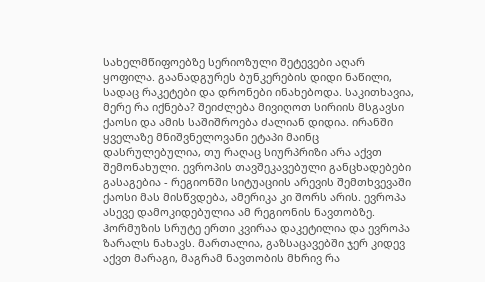სახელმწიფოებზე სერიოზული შეტევები აღარ ყოფილა. გაანადგურეს ბუნკერების დიდი ნაწილი, სადაც რაკეტები და დრონები ინახებოდა. საკითხავია, მერე რა იქნება? შეიძლება მივიღოთ სირიის მსგავსი ქაოსი და ამის საშიშროება ძალიან დიდია. ირანში ყველაზე მნიშვნელოვანი ეტაპი მაინც დასრულებულია, თუ რაღაც სიურპრიზი არა აქვთ შემონახული. ევროპის თავშეკავებული განცხადებები გასაგებია - რეგიონში სიტუაციის არევის შემთხვევაში ქაოსი მას მისწვდება, ამერიკა კი შორს არის. ევროპა ასევე დამოკიდებულია ამ რეგიონის ნავთობზე. ჰორმუზის სრუტე ერთი კვირაა დაკეტილია და ევროპა ზარალს ნახავს. მართალია, გაზსაცავებში ჯერ კიდევ აქვთ მარაგი, მაგრამ ნავთობის მხრივ რა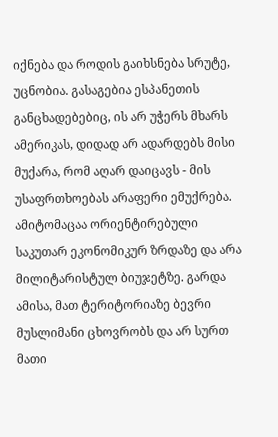იქნება და როდის გაიხსნება სრუტე, უცნობია. გასაგებია ესპანეთის განცხადებებიც, ის არ უჭერს მხარს ამერიკას, დიდად არ ადარდებს მისი მუქარა, რომ აღარ დაიცავს - მის უსაფრთხოებას არაფერი ემუქრება. ამიტომაცაა ორიენტირებული საკუთარ ეკონომიკურ ზრდაზე და არა მილიტარისტულ ბიუჯეტზე. გარდა ამისა, მათ ტერიტორიაზე ბევრი მუსლიმანი ცხოვრობს და არ სურთ მათი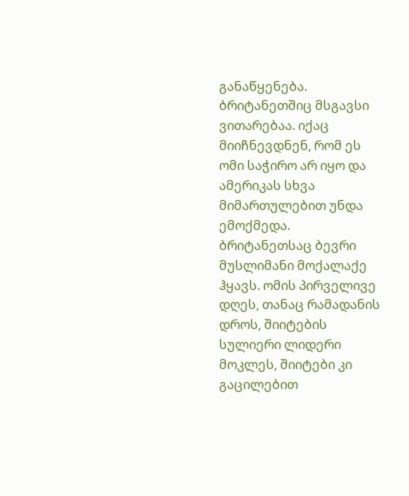განაწყენება. ბრიტანეთშიც მსგავსი ვითარებაა. იქაც მიიჩნევდნენ, რომ ეს ომი საჭირო არ იყო და ამერიკას სხვა მიმართულებით უნდა ემოქმედა. ბრიტანეთსაც ბევრი მუსლიმანი მოქალაქე ჰყავს. ომის პირველივე დღეს, თანაც რამადანის დროს, შიიტების სულიერი ლიდერი მოკლეს, შიიტები კი გაცილებით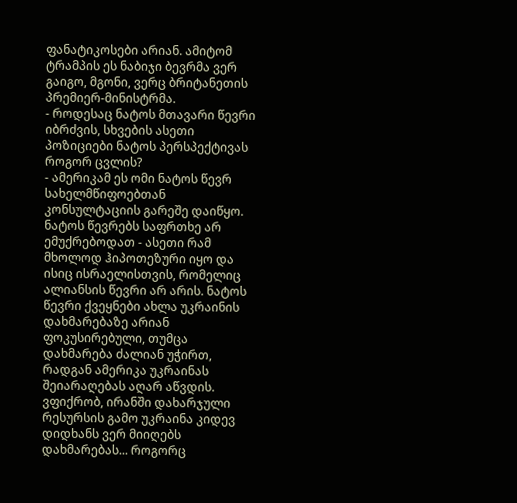ფანატიკოსები არიან. ამიტომ ტრამპის ეს ნაბიჯი ბევრმა ვერ გაიგო, მგონი, ვერც ბრიტანეთის პრემიერ-მინისტრმა.
- როდესაც ნატოს მთავარი წევრი იბრძვის, სხვების ასეთი პოზიციები ნატოს პერსპექტივას როგორ ცვლის?
- ამერიკამ ეს ომი ნატოს წევრ სახელმწიფოებთან კონსულტაციის გარეშე დაიწყო. ნატოს წევრებს საფრთხე არ ემუქრებოდათ - ასეთი რამ მხოლოდ ჰიპოთეზური იყო და ისიც ისრაელისთვის, რომელიც ალიანსის წევრი არ არის. ნატოს წევრი ქვეყნები ახლა უკრაინის დახმარებაზე არიან ფოკუსირებული, თუმცა დახმარება ძალიან უჭირთ, რადგან ამერიკა უკრაინას შეიარაღებას აღარ აწვდის. ვფიქრობ, ირანში დახარჯული რესურსის გამო უკრაინა კიდევ დიდხანს ვერ მიიღებს დახმარებას... როგორც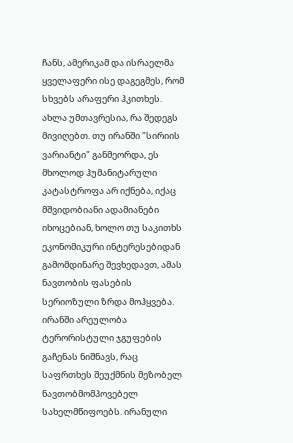ჩანს, ამერიკამ და ისრაელმა ყველაფერი ისე დაგეგმეს, რომ სხვებს არაფერი ჰკითხეს. ახლა უმთავრესია, რა შედეგს მივიღებთ. თუ ირანში "სირიის ვარიანტი" განმეორდა, ეს მხოლოდ ჰუმანიტარული კატასტროფა არ იქნება, იქაც მშვიდობიანი ადამიანები იხოცებიან, ხოლო თუ საკითხს ეკონომიკური ინტერესებიდან გამომდინარე შევხედავთ, ამას ნავთობის ფასების სერიოზული ზრდა მოჰყვება. ირანში არეულობა ტერორისტული ჯგუფების გაჩენას ნიშნავს, რაც საფრთხეს შეუქმნის მეზობელ ნავთობმომპოვებელ სახელმწიფოებს. ირანული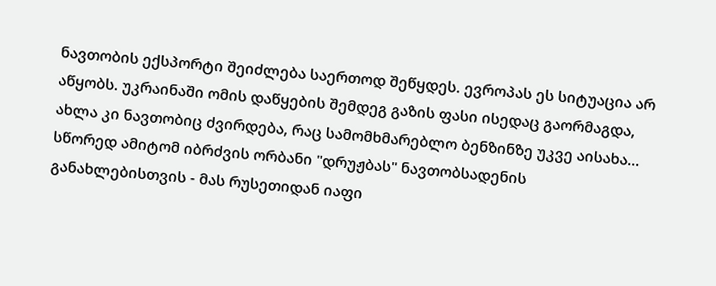ნავთობის ექსპორტი შეიძლება საერთოდ შეწყდეს. ევროპას ეს სიტუაცია არ აწყობს. უკრაინაში ომის დაწყების შემდეგ გაზის ფასი ისედაც გაორმაგდა, ახლა კი ნავთობიც ძვირდება, რაც სამომხმარებლო ბენზინზე უკვე აისახა... სწორედ ამიტომ იბრძვის ორბანი "დრუჟბას" ნავთობსადენის განახლებისთვის - მას რუსეთიდან იაფი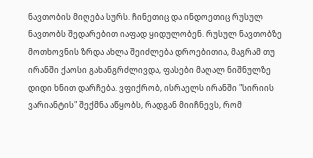ნავთობის მიღება სურს. ჩინეთიც და ინდოეთიც რუსულ ნავთობს შედარებით იაფად ყიდულობენ. რუსულ ნავთობზე მოთხოვნის ზრდა ახლა შეიძლება დროებითია, მაგრამ თუ ირანში ქაოსი გახანგრძლივდა, ფასები მაღალ ნიშნულზე დიდი ხნით დარჩება. ვფიქრობ, ისრაელს ირანში "სირიის ვარიანტის" შექმნა აწყობს, რადგან მიიჩნევს, რომ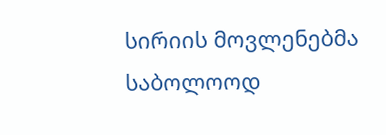სირიის მოვლენებმა საბოლოოდ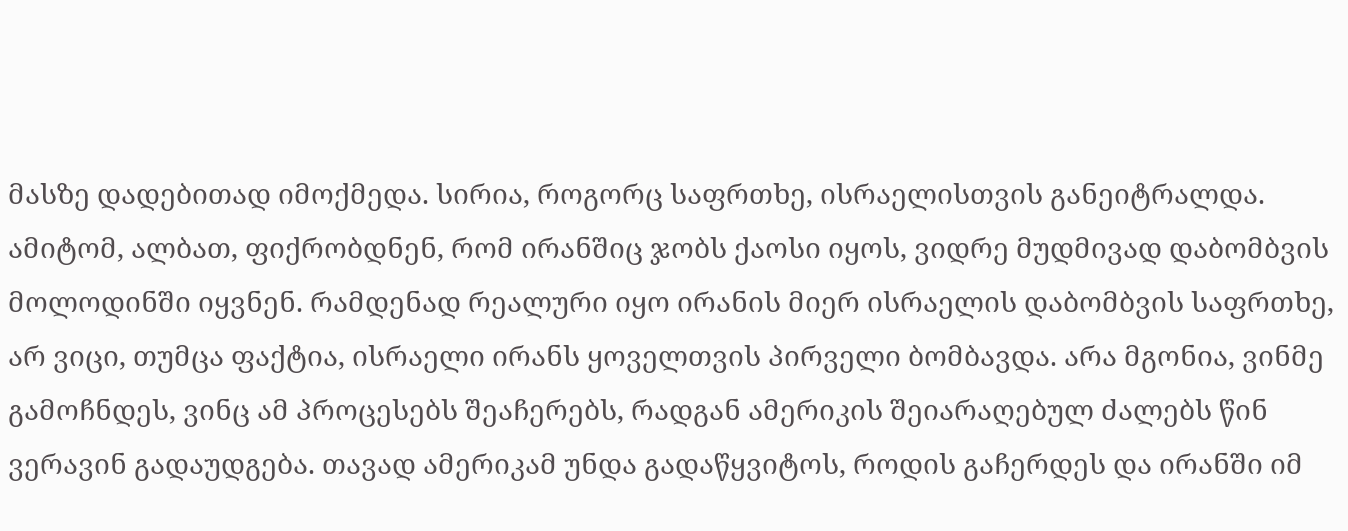მასზე დადებითად იმოქმედა. სირია, როგორც საფრთხე, ისრაელისთვის განეიტრალდა. ამიტომ, ალბათ, ფიქრობდნენ, რომ ირანშიც ჯობს ქაოსი იყოს, ვიდრე მუდმივად დაბომბვის მოლოდინში იყვნენ. რამდენად რეალური იყო ირანის მიერ ისრაელის დაბომბვის საფრთხე, არ ვიცი, თუმცა ფაქტია, ისრაელი ირანს ყოველთვის პირველი ბომბავდა. არა მგონია, ვინმე გამოჩნდეს, ვინც ამ პროცესებს შეაჩერებს, რადგან ამერიკის შეიარაღებულ ძალებს წინ ვერავინ გადაუდგება. თავად ამერიკამ უნდა გადაწყვიტოს, როდის გაჩერდეს და ირანში იმ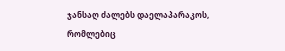ჯანსაღ ძალებს დაელაპარაკოს, რომლებიც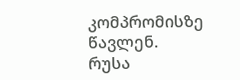კომპრომისზე წავლენ.
რუსა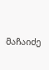მაჩაიძე